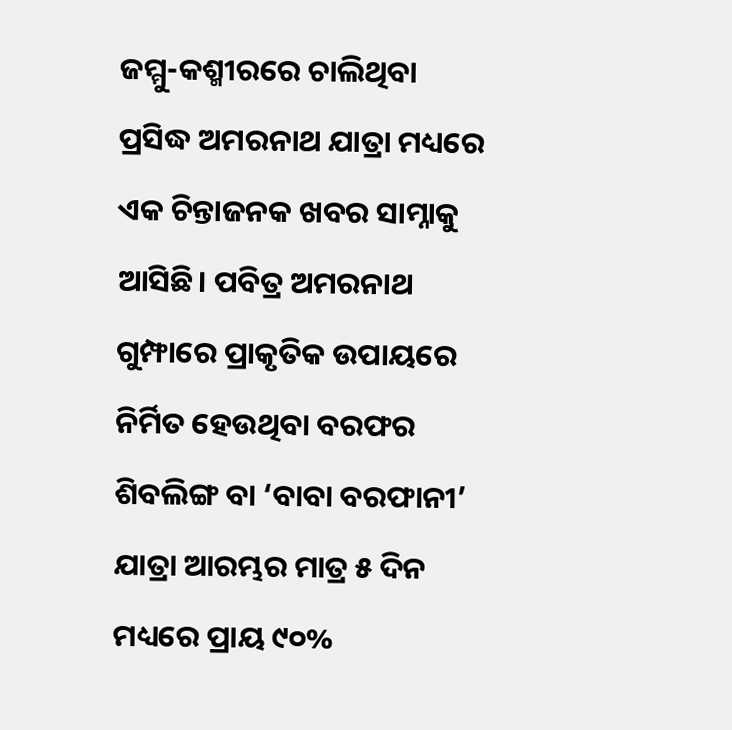ଜମ୍ମୁ-କଶ୍ମୀରରେ ଚାଲିଥିବା ପ୍ରସିଦ୍ଧ ଅମରନାଥ ଯାତ୍ରା ମଧ୍ୟରେ ଏକ ଚିନ୍ତାଜନକ ଖବର ସାମ୍ନାକୁ ଆସିଛି। ପବିତ୍ର ଅମରନାଥ ଗୁମ୍ଫାରେ ପ୍ରାକୃତିକ ଉପାୟରେ ନିର୍ମିତ ହେଉଥିବା ବରଫର ଶିବଲିଙ୍ଗ ବା ‘ବାବା ବରଫାନୀ’ ଯାତ୍ରା ଆରମ୍ଭର ମାତ୍ର ୫ ଦିନ ମଧ୍ୟରେ ପ୍ରାୟ ୯୦%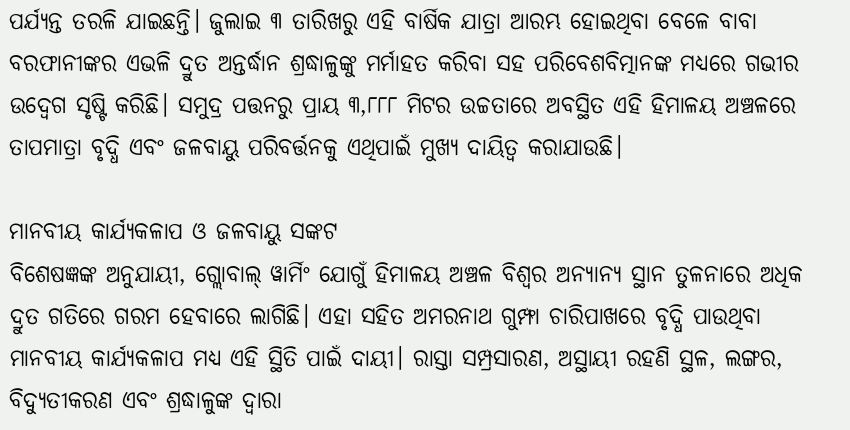ପର୍ଯ୍ୟନ୍ତ ତରଳି ଯାଇଛନ୍ତି। ଜୁଲାଇ ୩ ତାରିଖରୁ ଏହି ବାର୍ଷିକ ଯାତ୍ରା ଆରମ୍ଭ ହୋଇଥିବା ବେଳେ ବାବା ବରଫାନୀଙ୍କର ଏଭଳି ଦ୍ରୁତ ଅନ୍ତର୍ଦ୍ଧାନ ଶ୍ରଦ୍ଧାଳୁଙ୍କୁ ମର୍ମାହତ କରିବା ସହ ପରିବେଶବିତ୍ମାନଙ୍କ ମଧ୍ୟରେ ଗଭୀର ଉଦ୍ବେଗ ସୃଷ୍ଟି କରିଛି। ସମୁଦ୍ର ପତ୍ତନରୁ ପ୍ରାୟ ୩,୮୮୮ ମିଟର ଉଚ୍ଚତାରେ ଅବସ୍ଥିତ ଏହି ହିମାଳୟ ଅଞ୍ଚଳରେ ତାପମାତ୍ରା ବୃଦ୍ଧି ଏବଂ ଜଳବାୟୁ ପରିବର୍ତ୍ତନକୁ ଏଥିପାଇଁ ମୁଖ୍ୟ ଦାୟିତ୍ୱ କରାଯାଉଛି।

ମାନବୀୟ କାର୍ଯ୍ୟକଳାପ ଓ ଜଳବାୟୁ ସଙ୍କଟ
ବିଶେଷଜ୍ଞଙ୍କ ଅନୁଯାୟୀ, ଗ୍ଲୋବାଲ୍ ୱାର୍ମିଂ ଯୋଗୁଁ ହିମାଳୟ ଅଞ୍ଚଳ ବିଶ୍ୱର ଅନ୍ୟାନ୍ୟ ସ୍ଥାନ ତୁଳନାରେ ଅଧିକ ଦ୍ରୁତ ଗତିରେ ଗରମ ହେବାରେ ଲାଗିଛି। ଏହା ସହିତ ଅମରନାଥ ଗୁମ୍ଫା ଚାରିପାଖରେ ବୃଦ୍ଧି ପାଉଥିବା ମାନବୀୟ କାର୍ଯ୍ୟକଳାପ ମଧ୍ୟ ଏହି ସ୍ଥିତି ପାଇଁ ଦାୟୀ। ରାସ୍ତା ସମ୍ପ୍ରସାରଣ, ଅସ୍ଥାୟୀ ରହଣି ସ୍ଥଳ, ଲଙ୍ଗର, ବିଦ୍ୟୁତୀକରଣ ଏବଂ ଶ୍ରଦ୍ଧାଳୁଙ୍କ ଦ୍ୱାରା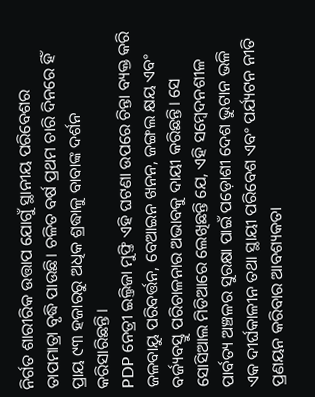ନିର୍ଗତ ଶାରୀରିକ ଉତ୍ତାପ ଯୋଗୁଁ ସ୍ଥାନୀୟ ପରିବେଶର ତାପମାତ୍ରା ବୃଦ୍ଧି ପାଉଛି। ଚଳିତ ବର୍ଷ ପ୍ରଥମ ଚାରି ଦିନରେ ହିଁ ପ୍ରାୟ ୯୩ ହଜାରରୁ ଅଧିକ ଶ୍ରଦ୍ଧାଳୁ ବାବାଙ୍କ ଦର୍ଶନ କରିସାରିଛନ୍ତି।
PDP ନେତ୍ରୀ ଇଲ୍ତିଜା ମୁଫ୍ତି ଏହି ଘଟଣା ଉପରେ ଚିନ୍ତା ବ୍ୟକ୍ତ କରି ଜଳବାୟୁ ପରିବର୍ତ୍ତନ, ବେଆଇନ ଖନନ, ଜଙ୍ଗଲ କ୍ଷୟ ଏବଂ ବର୍ଜ୍ୟବସ୍ତୁ ପରିଚାଳନାର ଅଭାବକୁ ଦାୟୀ କରିଛନ୍ତି। ସେ ସୋସିଆଲ ମିଡିଆରେ ଲେଖିଛନ୍ତି ଯେ, ଏହି ସମ୍ବେଦନଶୀଳ ପାର୍ବତ୍ୟ ଅଞ୍ଚଳର ସୁରକ୍ଷା ପାଇଁ ପଡ଼ୋଶୀ ଦେଶ ଭୁଟାନ ଭଳି ଏକ ଦୀର୍ଘକାଳୀନ ତଥା ସ୍ଥାୟୀ ପରିବେଶ ଏବଂ ପର୍ଯ୍ୟଟନ ନୀତି ପ୍ରଣୟନ କରିବାର ଆବଶ୍ୟକତା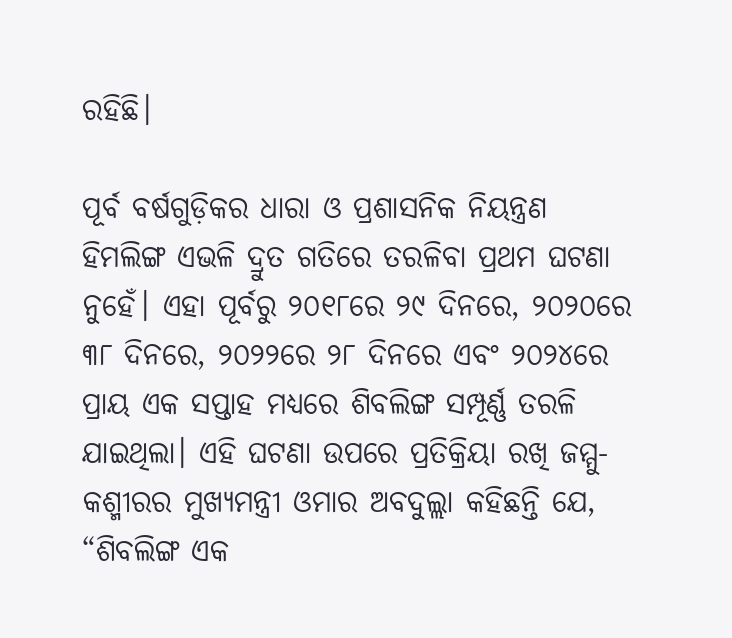ରହିଛି।

ପୂର୍ବ ବର୍ଷଗୁଡ଼ିକର ଧାରା ଓ ପ୍ରଶାସନିକ ନିୟନ୍ତ୍ରଣ
ହିମଲିଙ୍ଗ ଏଭଳି ଦ୍ରୁତ ଗତିରେ ତରଳିବା ପ୍ରଥମ ଘଟଣା ନୁହେଁ। ଏହା ପୂର୍ବରୁ ୨୦୧୮ରେ ୨୯ ଦିନରେ, ୨୦୨୦ରେ ୩୮ ଦିନରେ, ୨୦୨୨ରେ ୨୮ ଦିନରେ ଏବଂ ୨୦୨୪ରେ ପ୍ରାୟ ଏକ ସପ୍ତାହ ମଧ୍ୟରେ ଶିବଲିଙ୍ଗ ସମ୍ପୂର୍ଣ୍ଣ ତରଳି ଯାଇଥିଲା। ଏହି ଘଟଣା ଉପରେ ପ୍ରତିକ୍ରିୟା ରଖି ଜମ୍ମୁ-କଶ୍ମୀରର ମୁଖ୍ୟମନ୍ତ୍ରୀ ଓମାର ଅବଦୁଲ୍ଲା କହିଛନ୍ତି ଯେ, “ଶିବଲିଙ୍ଗ ଏକ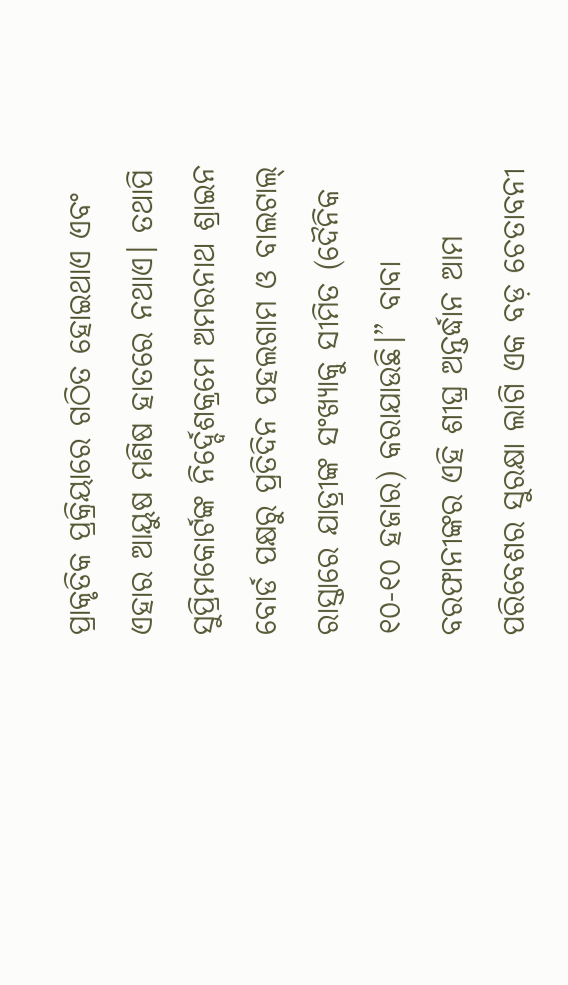ପ୍ରାକୃତିକ ପ୍ରକ୍ରିୟାରେ ଗଠିତ ହୋଇଥାଏ ଏବଂ ଏହାର ଆୟୁଷ ମଣିଷ ହାତରେ ନଥାଏ। ତଥାପି ସୁପ୍ରିମକୋର୍ଟଙ୍କ ନିର୍ଦ୍ଦେଶକ୍ରମେ ଅମରନାଥ ଶ୍ରାଇନ ବୋର୍ଡ ପକ୍ଷରୁ ପ୍ରତିଦିନ ପହଲଗାମ ଓ ବାଲଟାଲ୍ ରାସ୍ତାରେ ଯାତ୍ରୀଙ୍କ ସଂଖ୍ୟାକୁ ସୀମିତ (ଦୈନିକ ୧୦-୧୦ ହଜାର) କରାଯାଉଛି।” ବାବା ବରଫାନୀଙ୍କର ଏହି ଶୀଘ୍ର ଅନ୍ତର୍ଦ୍ଧାନ ଆମ ପରିବେଶର ସୁରକ୍ଷା ଲାଗି ଏକ ବଡ଼ ଚେତାବନୀ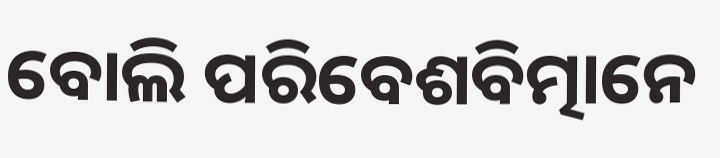ବୋଲି ପରିବେଶବିତ୍ମାନେ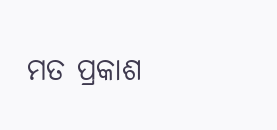ମତ ପ୍ରକାଶ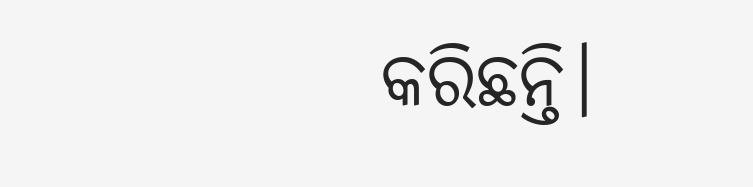କରିଛନ୍ତି।